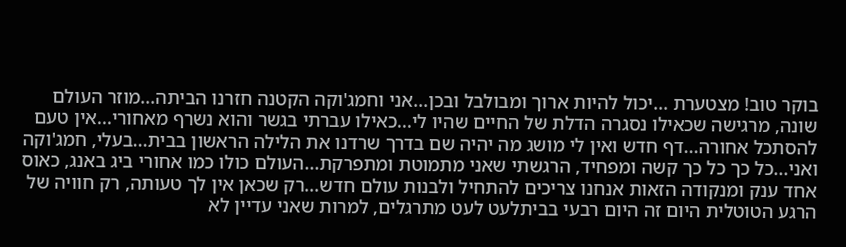בוקר טוב! מצטערת ...יכול להיות ארוך ומבולבל ובכן...אני וחמג'וקה הקטנה חזרנו הביתה...מוזר העולם שונה, מרגישה שכאילו נסגרה הדלת של החיים שהיו לי...כאילו עברתי בגשר והוא נשרף מאחורי...אין טעם להסתכל אחורה...דף חדש ואין לי מושג מה יהיה שם בדרך שרדנו את הלילה הראשון בבית...בעלי, חמג'וקה ואני...כל כך כל כך קשה ומפחיד, הרגשתי שאני מתמוטת ומתפרקת...העולם כולו כמו אחורי ביג באנג, כאוס אחד ענק ומנקודה הזאות אנחנו צריכים להתחיל ולבנות עולם חדש...רק שכאן אין לך טעותה, רק חוויה של הרגע הטוטלית היום זה היום רבעי בביתלעט לעט מתרגלים, למרות שאני עדיין לא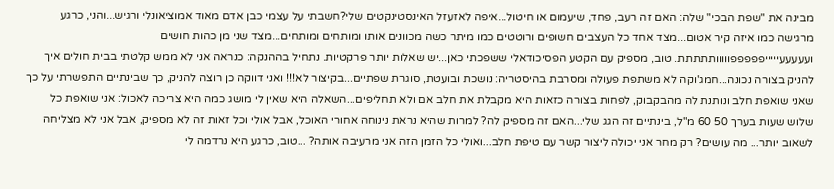מבינה את "שפת הבכי" שלה: האם זה רעב, פחד, שיעמום או חיטול...איפה לאזעזל האינסטינקטים שלי?חשבתי על עצמי כבן אדם מאוד אמוציאונלי ורגיש...והני, כרגע מרגישה כמו איזה קיר אטום...מצד אחד כל העצבים חשופים ורוטטים כמו מיתר כשה מכוונים אותו ומותחים ומותחים...מצד שני מן כהות חושים ועעעעעיייייפפפפפווווותתתתת. טוב, מספיק עם הקטע הפסיכודאלי ששפכתי כאן...יש שאלות יותר פרקטיות. נתחיל בההנקה: כנראה אני לא ממש קלטתי בבית חולים איך להניק בצורה נכונה...חמג'וקה לא משתפת פעולה ומסרבת בהיסטריה: נושכת ובועטת, סוגרת שפתיים...בקיצור לא!!! ואני דווקה כן רוצה להניק, כך שבינתיים התפשרתי על כך שאני שואפת חלב ונותנת לה מהבקבוק, לפחות בצורה כזאות היא מקבלת את חלב אם ולא תחליפים...השאלה היא שאין לי מושג כמה היא צריכה לאכול: אני שואפת כל שלוש שעות בערך 50 60 מ"ל, בינתיים זה הגג שלי...האם זה מספיק לה? למרות שהיא נראת נינוחה אחורי האוכל, אבל אולי וכל זאות זה לא מספיק, אבל אני לא מצליחה לשאוב יותר... מה עושים? רק מחר אני יכולה ליצור קשר עם טיפת חלב...ואולי כל הזמן הזה אני מרעיבה אותה? ...טוב, כרגע היא נרדמה לי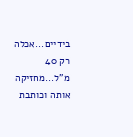בידיים...אכלה רק 40 מ"ל...מחזיקה אותה וכותבת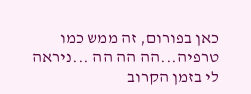כאן בפורום, זה ממש כמו טרפיה...הה הה הה ...ניראה לי בזמן הקרוב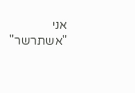אני "אשתרשר"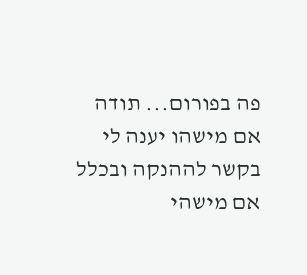פה בפורום... תודה אם מישהו יענה לי בקשר לההנקה ובכלל אם מישהי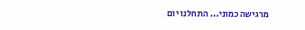מרגישה כמוני... התחלנו יום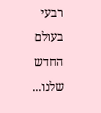רבעי בעולם החדש שלנו...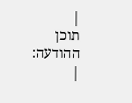|
תוכן ההודעה:
|